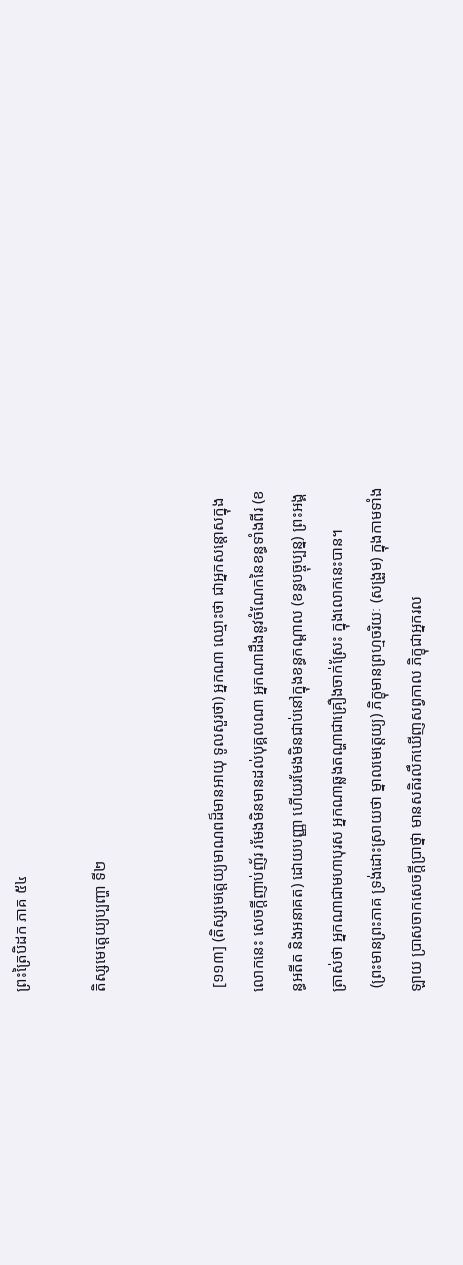ព្រះត្រៃបិដក ភាគ ៥៤

តិស្សមេត្តេយ្យប្បញ្ហា ទី២


 [១១៣] (តិស្សមេត្តេយ្យមាណពដ៏មានអាយុ ទូលសួរថា) អ្នកណា ឈ្មោះថា ជាអ្នកសន្តោសក្នុងលោកនេះ សេចក្តីញាប់ញ័រ រមែងមិនមានដល់បុគ្គលណា អ្នកណាដឹងនូវចំណែកនៃខន្ធទាំងពីរ (ខន្ធអតីត និងអនាគត) ដោយបញ្ញា ហើយរមែងមិនជាប់នៅក្នុងខន្ធកណ្តាល (ខន្ធបច្ចុប្បន្ន) ព្រះអង្គត្រាស់ថា អ្នកណាជាមហាបុរស អ្នកណាឆ្លងតណ្ហាជាគ្រឿងចាក់ស្រែះ ក្នុងលោកនេះបាន។
 (ព្រះមានព្រះភាគ ទ្រង់ដោះស្រាយថា ម្នាលមេត្តេយ្យ) ភិក្ខុមានព្រហ្មចរិយៈ (សង្រួម) ក្នុងកាមទាំងឡាយ ប្រាសចាកសេចក្តីប្រាថ្នា មានសតិរលឹកឃើញសព្វកាល ភិក្ខុជាអ្នករល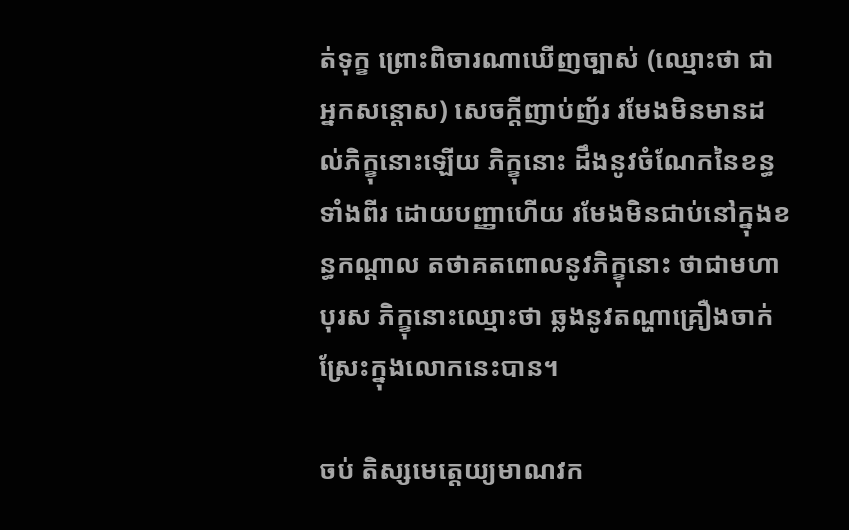ត់ទុក្ខ ព្រោះពិចារណាឃើញច្បាស់ (ឈ្មោះថា ជាអ្នកសន្តោស) សេចក្តីញាប់ញ័រ រមែងមិនមានដល់ភិក្ខុនោះឡើយ ភិក្ខុនោះ ដឹងនូវចំណែកនៃខន្ធទាំងពីរ ដោយបញ្ញាហើយ រមែងមិនជាប់នៅក្នុងខន្ធកណ្តាល តថាគតពោលនូវភិក្ខុនោះ ថាជាមហាបុរស ភិក្ខុនោះឈ្មោះថា ឆ្លងនូវតណ្ហាគ្រឿងចាក់ស្រែះក្នុងលោកនេះបាន។

ចប់ តិស្សមេត្តេយ្យមាណវក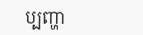ប្បញ្ហា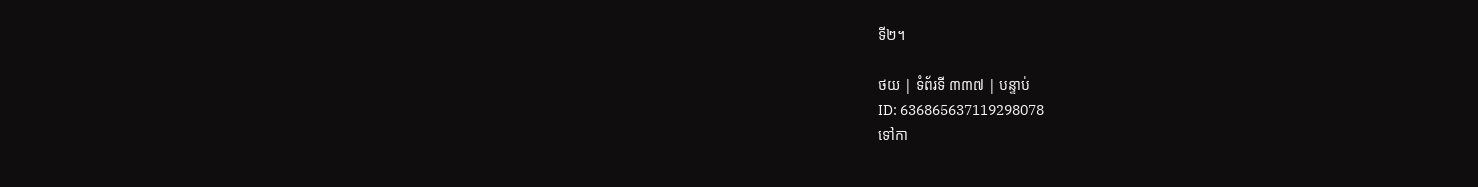ទី២។

ថយ | ទំព័រទី ៣៣៧ | បន្ទាប់
ID: 636865637119298078
ទៅកា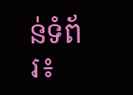ន់ទំព័រ៖